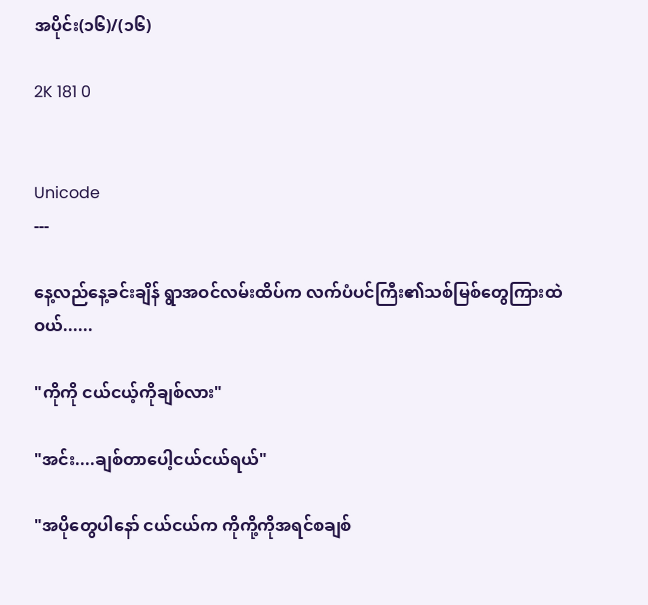အပိုင်း(၁၆)/(၁၆)

2K 181 0


Unicode
---

နေ့လည်နေ့ခင်းချိန် ရွာအဝင်လမ်းထိပ်က လက်ပံပင်ကြီး၏သစ်မြစ်တွေကြားထဲဝယ်......

"ကိုကို ငယ်ငယ့်ကိုချစ်လား"

"အင်း....ချစ်တာပေါ့ငယ်ငယ်ရယ်"

"အပိုတွေပါနော် ငယ်ငယ်က ကိုကို့ကိုအရင်စချစ်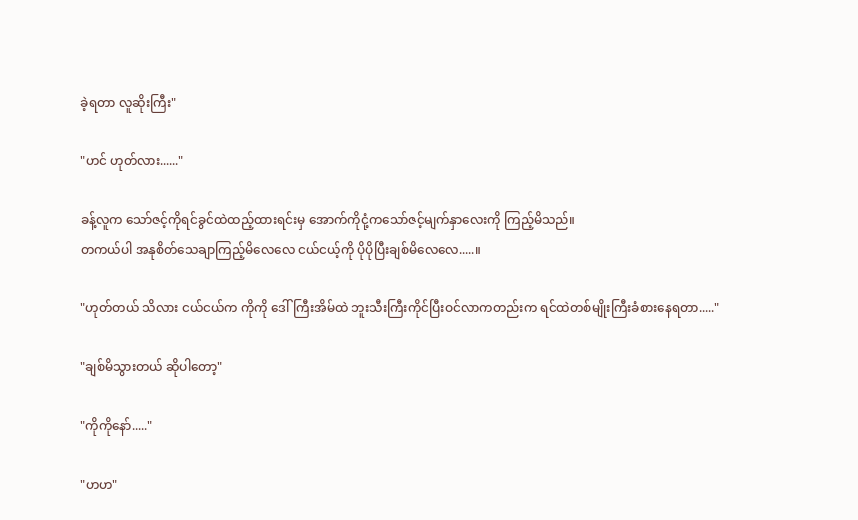ခဲ့ရတာ လူဆိုးကြီး"

"ဟင် ဟုတ်လား......"

ခန့်လူက သော်ဇင့်ကိုရင်ခွင်ထဲထည့်ထားရင်းမှ အောက်ကိုငုံ့ကသော်ဇင့်မျက်နှာလေးကို ကြည့်မိသည်။
တကယ်ပါ အနုစိတ်သေချာကြည့်မိလေလေ ငယ်ငယ့်ကို ပိုပိုပြီးချစ်မိလေလေ.....။

"ဟုတ်တယ် သိလား ငယ်ငယ်က ကိုကို ဒေါ်ကြီးအိမ်ထဲ ဘူးသီးကြီးကိုင်ပြီးဝင်လာကတည်းက ရင်ထဲတစ်မျိုးကြီးခံစားနေရတာ....."

"ချစ်မိသွားတယ် ဆိုပါတော့"

"ကိုကိုနော်....."

"ဟဟ"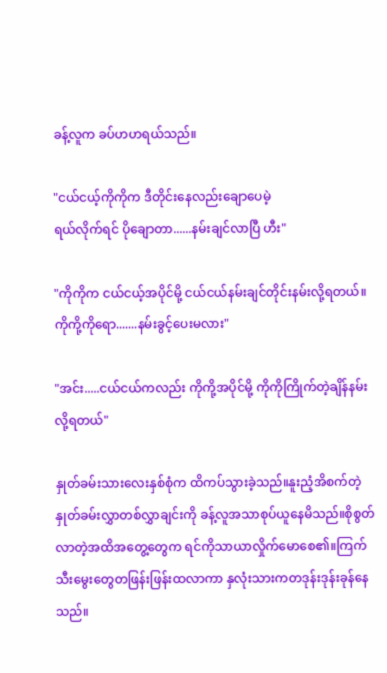ခန့်လူက ခပ်ဟဟရယ်သည်။

"ငယ်ငယ့်ကိုကိုက ဒီတိုင်းနေလည်းချောပေမဲ့
ရယ်လိုက်ရင် ပိုချောတာ......နမ်းချင်လာပြီ ဟီး"

"ကိုကိုက ငယ်ငယ့်အပိုင်မို့ ငယ်ငယ်နမ်းချင်တိုင်းနမ်းလို့ရတယ်။ကိုကို့ကိုရော.......နမ်းခွင့်ပေးမလား"

"အင်း.....ငယ်ငယ်ကလည်း ကိုကို့အပိုင်မို့ ကိုကိုကြိုက်တဲ့ချိန်နမ်းလို့ရတယ်"

နှုတ်ခမ်းသားလေးနှစ်စုံက ထိကပ်သွားခဲ့သည်။နူးညံ့အိစက်တဲ့နှုတ်ခမ်းလွှာတစ်လွှာချင်းကို ခန့်လူအသာစုပ်ယူနေမိသည်။စိုစွတ်လာတဲ့အထိအတွေ့တွေက ရင်ကိုသာယာလှိုက်မောစေ၏။ကြက်သီးမွေးတွေတဖြန်းဖြန်းထလာကာ နှလုံးသားကတဒုန်းဒုန်းခုန်နေသည်။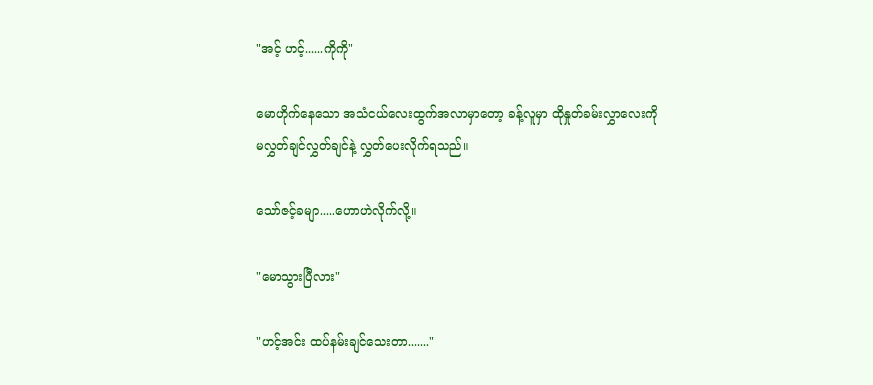"အင့် ဟင့်......ကိုကို"

မောဟိုက်နေသော အသံငယ်လေးထွက်အလာမှာတော့ ခန့်လူမှာ ထိုနှုတ်ခမ်းလွှာလေးကို မလွှတ်ချင်လွှတ်ချင်နဲ့ လွှတ်ပေးလိုက်ရသည်။

သော်ဇင့်ခမျာ.....ဟောဟဲလိုက်လို့။

"မောသွားပြီလား"

"ဟင့်အင်း ထပ်နမ်းချင်သေးတာ......."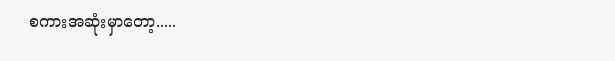စကားအဆုံးမှာတော့.....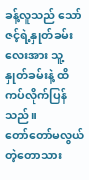ခန့်လူသည် သော်ဇင့်ရဲ့နှုတ်ခမ်းလေးအား သူ့နှုတ်ခမ်းနဲ့ ထိကပ်လိုက်ပြန်သည်။
တော်တော်မလွယ်တဲ့တောသား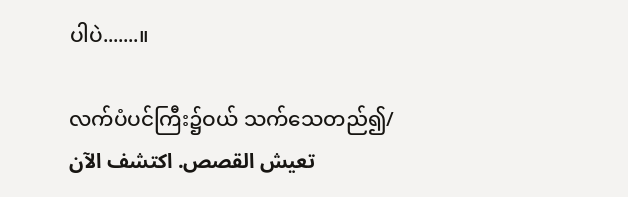ပါပဲ.......။

လက်ပံပင်ကြီး၌ဝယ် သက်သေတည်၍/ تعيش القصص. اكتشف الآن